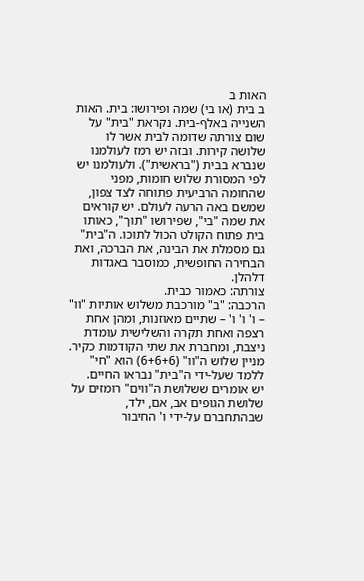האות ב
ב בית (או בי) שמה ופירושו: בית. האות השנייה באלף-בית. נקראת "בית" על שום צורתה שדומה לבית אשר לו שלושה קירות. ובזה יש רמז לעולמנו שנברא בבית ("בראשית"). ולעולמנו יש לפי המסורת שלוש חומות, מפני שהחומה הרביעית פתוחה לצד צפון, שמשם באה הרעה לעולם. יש קוראים את שמה "בי", שפירושו "תוך", כאותו בית פתוח הקולט הכול לתוכו. ה"בית" גם מסמלת את הבינה, את הברכה, ואת הבחירה החופשית, כמוסבר באגדות דלהלן.
צורתה: כאמור כבית.
הרכבה: "ב" מורכבת משלוש אותיות "וו" – ו' ו' ו' – שתיים מאוזנות, ומהן אחת רצפה ואחת תקרה והשלישית עומדת ניצבת, ומחברת את שתי הקודמות כקיר. מניין שלוש ה"וו" (6+6+6) הוא "חי" ללמד שעל-ידי ה"בית" נבראו החיים.
יש אומרים ששלושת ה"ווים" רומזים על שלושת הגופים אב, אם, ילד, שבהתחברם על-ידי ו' החיבור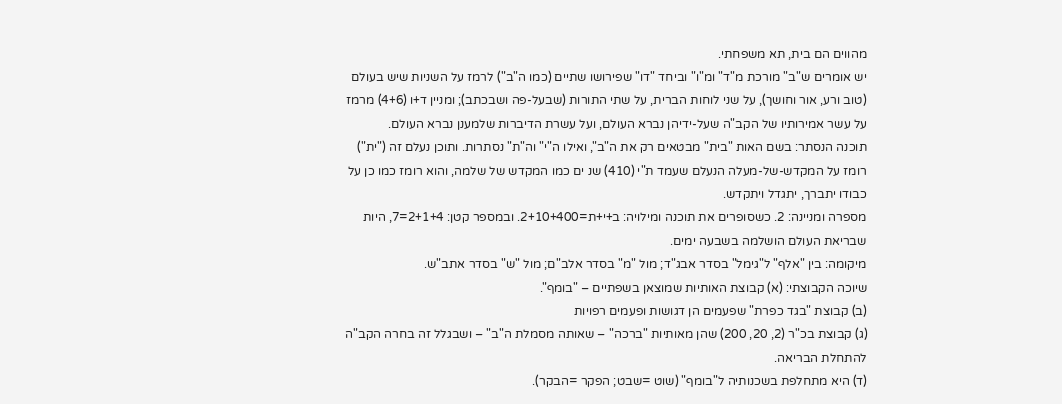מהווים הם בית, תא משפחתי.
יש אומרים ש"ב" מורכת מ"ד" ומ"ו" וביחד "דו" שפירושו שתיים (כמו ה"ב") לרמז על השניות שיש בעולם (טוב ורע, אור וחושך), על שני לוחות הברית, על שתי התורות (שבעל-פה ושבכתב); ומניין ד+ו (4+6) מרמז על עשר אמירותיו של הקב"ה שעל-ידיהן נברא העולם, ועל עשרת הדיברות שלמענן נברא העולם.
תוכנה הנסתר: בשם האות "בית" מבטאים רק את ה"ב", ואילו ה"י" וה"ת" נסתרות. ותוכן נעלם זה ("ית") רומז על המקדש-של-מעלה הנעלם שעמד ת"י (410) שנ ים כמו המקדש של שלמה, והוא רומז כמו כן על כבודו יתברך, יתגדל ויתקדש.
מספרה ומניינה: 2. כשסופרים את תוכנה ומילויה: ב+י+ת=2+10+400. ובמספר קטן: 2+1+4=7, היות שבריאת העולם הושלמה בשבעה ימים.
מיקומה: בין "אלף" ל"גימל" בסדר אבג"ד; מול "מ" בסדר אלב"ם; מול "ש" בסדר אתב"ש.
שיוכה הקבוצתי: (א) קבוצת האותיות שמוצאן בשפתיים – "בומף".
(ב) קבוצת "בגד כפרת" שפעמים הן דגושות ופעמים רפויות
(ג) קבוצת בכ"ר (2, 20, 200) שהן מאותיות "ברכה" – שאותה מסמלת ה"ב" – ושבגלל זה בחרה הקב"ה להתחלת הבריאה.
(ד) היא מתחלפת בשכנותיה ל"בומף" (שוט =שבט; הפקר =הבקר).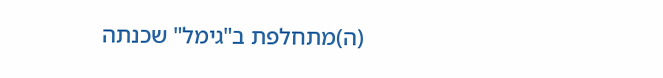(ה)מתחלפת ב"גימל" שכנתה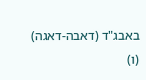באבג"ד (דאבה-דאגה)
(ו)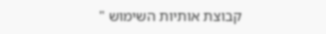קבוצת אותיות השימוש "